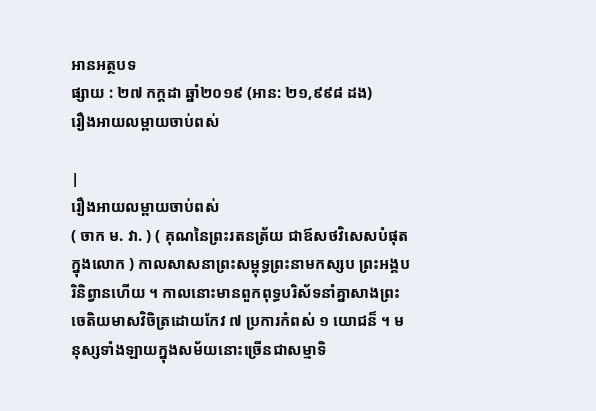អានអត្ថបទ
ផ្សាយ : ២៧ កក្តដា ឆ្នាំ២០១៩ (អាន: ២១,៩៩៨ ដង)
រឿងអាយលម្ពាយចាប់ពស់

|
រឿងអាយលម្ពាយចាប់ពស់
( ចាក ម. វា. ) ( គុណនៃព្រះរតនត្រ័យ ជាឪសថវិសេសបំផុតក្នុងលោក ) កាលសាសនាព្រះសម្ពុទ្ធព្រះនាមកស្សប ព្រះអង្គបរិនិព្វានហើយ ។ កាលនោះមានពួកពុទ្ធបរិស័ទនាំគ្នាសាងព្រះចេតិយមាសវិចិត្រដោយកែវ ៧ ប្រការកំពស់ ១ យោជន៏ ។ មនុស្សទាំងឡាយក្នុងសម័យនោះច្រើនជាសម្មាទិ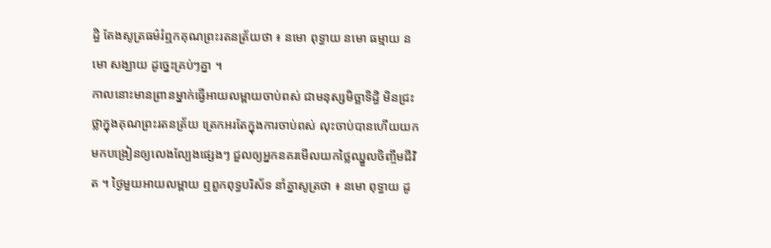ដ្ធិ តែងសូត្រធម៌រំឮកគុណព្រះរតនត្រ័យថា ៖ នមោ ពុទ្ធាយ នមោ ធម្មាយ នមោ សង្ឃាយ ដូច្នេះគ្រប់ៗគ្នា ។
កាលនោះមានព្រានម្នាក់ធ្វើអាយលម្ពាយចាប់ពស់ ជាមនុស្សមិច្ឆាទិដ្ធិ មិនជ្រះថ្លាក្នុងគុណព្រះរតនត្រ័យ ត្រេកអរតែក្នុងការចាប់ពស់ លុះចាប់បានហើយយកមកបង្រៀនឲ្យលេងល្បែងផ្សេងៗ ជួលឲ្យអ្នកនគរមើលយកថ្លៃឈ្នួលចិញ្ចឹមជីវិត ។ ថ្ងៃមួយអាយលម្ពាយ ឮពួកពុទ្ធបរិស័ទ នាំគ្នាសូត្រថា ៖ នមោ ពុទ្ធាយ ដូ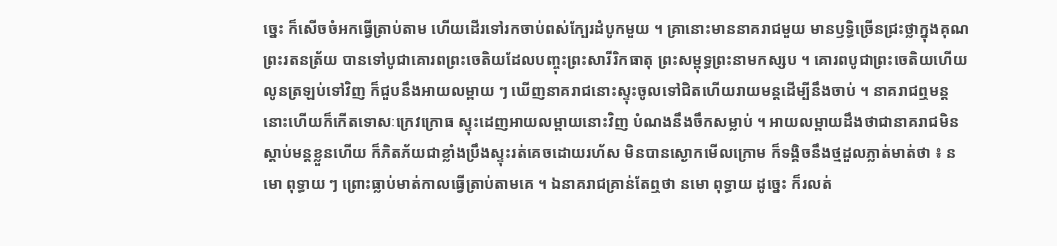ច្នេះ ក៏សើចចំអកធ្វើត្រាប់តាម ហើយដើរទៅរកចាប់ពស់ក្បែរដំបូកមួយ ។ គ្រានោះមាននាគរាជមួយ មានឫទ្ធិច្រើនជ្រះថ្លាក្នុងគុណព្រះរតនត្រ័យ បានទៅបូជាគោរពព្រះចេតិយដែលបញ្ចុះព្រះសារីរិកធាតុ ព្រះសម្ពុទ្ធព្រះនាមកស្សប ។ គោរពបូជាព្រះចេតិយហើយលូនត្រឡប់ទៅវិញ ក៏ជួបនឹងអាយលម្ពាយ ៗ ឃើញនាគរាជនោះស្ទុះចូលទៅជិតហើយរាយមន្តដើម្បីនឹងចាប់ ។ នាគរាជឮមន្តនោះហើយក៏កើតទោសៈក្រេវក្រោធ ស្ទុះដេញអាយលម្ពាយនោះវិញ បំណងនឹងចឹកសម្លាប់ ។ អាយលម្ពាយដឹងថាជានាគរាជមិនស្តាប់មន្តខ្លួនហើយ ក៏ភិតភ័យជាខ្លាំងប្រឹងស្ទុះរត់គេចដោយរហ័ស មិនបានស្ងោកមើលក្រោម ក៏ទង្គិចនឹងថ្មដួលភ្លាត់មាត់ថា ៖ នមោ ពុទ្ធាយ ៗ ព្រោះធ្លាប់មាត់កាលធ្វើត្រាប់តាមគេ ។ ឯនាគរាជគ្រាន់តែឮថា នមោ ពុទ្ធាយ ដូច្នេះ ក៏រលត់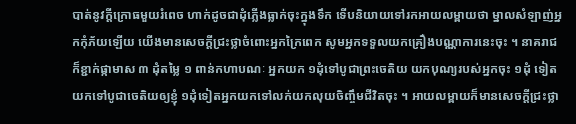បាត់នូវក្តីក្រោធមួយរំពេច ហាក់ដូចជាដុំភ្លើងធ្លាក់ចុះក្នុងទឹក ទើបនិយាយទៅរកអាយលម្ពាយថា ម្នាលសំឡាញ់អ្នកកុំភ័យឡើយ យើងមានសេចក្តីជ្រះថ្លាចំពោះអ្នកក្រៃពេក សូមអ្នកទទួលយកគ្រឿងបណ្ណាការនេះចុះ ។ នាគរាជក៏ខ្ជាក់ផ្កាមាស ៣ ដុំតម្លៃ ១ ពាន់កហាបណៈ អ្នកយក ១ដុំទៅបូជាព្រះចេតិយ យកបុណ្យរបស់អ្នកចុះ ១ដុំ ទៀតយកទៅបូជាចេតិយឲ្យខ្ញុំ ១ដុំទៀតអ្នកយកទៅលក់យកលុយចិញ្ចឹមជីវិតចុះ ។ អាយលម្ពាយក៏មានសេចក្តីជ្រះថ្លា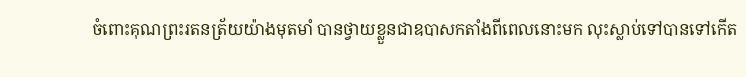ចំពោះគុណព្រះរតនត្រ័យយ៉ាងមុតមាំ បានថ្វាយខ្លួនជាឧបាសកតាំងពីពេលនោះមក លុះស្លាប់ទៅបានទៅកើត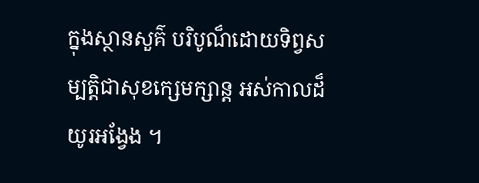ក្នុងស្ថានសួគ៌ បរិបូណ៏ដោយទិព្វសម្បត្តិជាសុខក្សេមក្សាន្ត អស់កាលដ៏យូរអង្វែង ។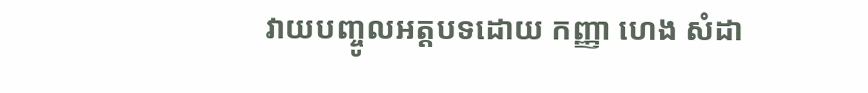វាយបញ្ចូលអត្តបទដោយ កញ្ញា ហេង សំដា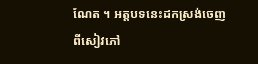ណែត ។ អត្តបទនេះដកស្រង់ចេញពីសៀវភៅ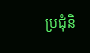ប្រជុំនិ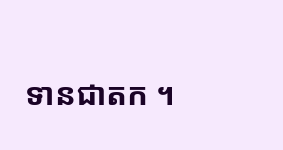ទានជាតក ។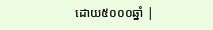ដោយ៥០០០ឆ្នាំ |